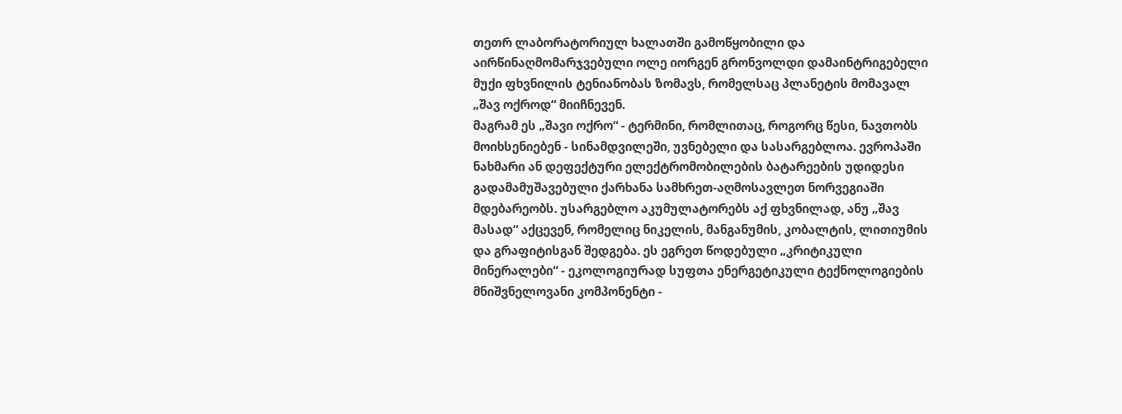თეთრ ლაბორატორიულ ხალათში გამოწყობილი და აირწინაღმომარჯვებული ოლე იორგენ გრონვოლდი დამაინტრიგებელი მუქი ფხვნილის ტენიანობას ზომავს, რომელსაც პლანეტის მომავალ „შავ ოქროდ“ მიიჩნევენ.
მაგრამ ეს „შავი ოქრო“ - ტერმინი, რომლითაც, როგორც წესი, ნავთობს მოიხსენიებენ - სინამდვილეში, უვნებელი და სასარგებლოა. ევროპაში ნახმარი ან დეფექტური ელექტრომობილების ბატარეების უდიდესი გადამამუშავებული ქარხანა სამხრეთ-აღმოსავლეთ ნორვეგიაში მდებარეობს. უსარგებლო აკუმულატორებს აქ ფხვნილად, ანუ „შავ მასად“ აქცევენ, რომელიც ნიკელის, მანგანუმის, კობალტის, ლითიუმის და გრაფიტისგან შედგება. ეს ეგრეთ წოდებული „კრიტიკული მინერალები“ - ეკოლოგიურად სუფთა ენერგეტიკული ტექნოლოგიების მნიშვნელოვანი კომპონენტი -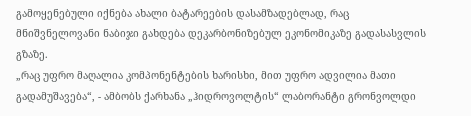გამოყენებული იქნება ახალი ბატარეების დასამზადებლად, რაც მნიშვნელოვანი ნაბიჯი გახდება დეკარბონიზებულ ეკონომიკაზე გადასასვლის გზაზე.
„რაც უფრო მაღალია კომპონენტების ხარისხი, მით უფრო ადვილია მათი გადამუშავება“, - ამბობს ქარხანა „ჰიდროვოლტის“ ლაბორანტი გრონვოლდი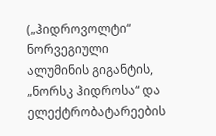(„ჰიდროვოლტი“ ნორვეგიული ალუმინის გიგანტის, „ნორსკ ჰიდროსა“ და ელექტრობატარეების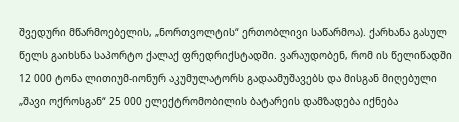შვედური მწარმოებელის, „ნორთვოლტის“ ერთობლივი საწარმოა). ქარხანა გასულ წელს გაიხსნა საპორტო ქალაქ ფრედრიქსტადში. ვარაუდობენ, რომ ის წელიწადში 12 000 ტონა ლითიუმ-იონურ აკუმულატორს გადაამუშავებს და მისგან მიღებული „შავი ოქროსგან“ 25 000 ელექტრომობილის ბატარეის დამზადება იქნება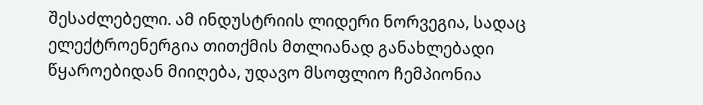შესაძლებელი. ამ ინდუსტრიის ლიდერი ნორვეგია, სადაც ელექტროენერგია თითქმის მთლიანად განახლებადი წყაროებიდან მიიღება, უდავო მსოფლიო ჩემპიონია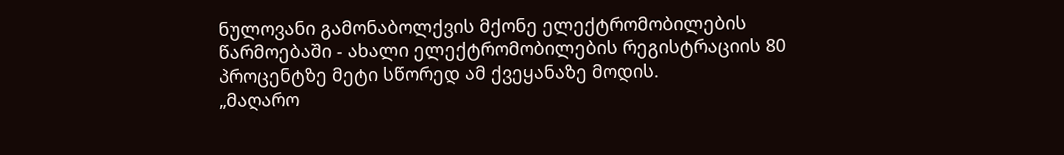ნულოვანი გამონაბოლქვის მქონე ელექტრომობილების წარმოებაში - ახალი ელექტრომობილების რეგისტრაციის 80 პროცენტზე მეტი სწორედ ამ ქვეყანაზე მოდის.
„მაღარო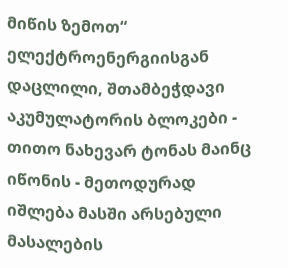მიწის ზემოთ“
ელექტროენერგიისგან დაცლილი, შთამბეჭდავი აკუმულატორის ბლოკები - თითო ნახევარ ტონას მაინც იწონის - მეთოდურად იშლება მასში არსებული მასალების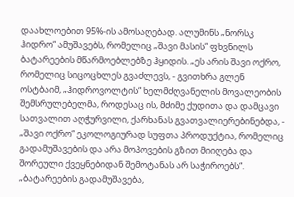დაახლოებით 95%-ის ამოსაღებად. ალუმინს „ნორსკ ჰიდრო“ ამუშავებს, რომელიც „შავი მასის“ ფხვნილს ბატარეების მწარმოებლებზე ჰყიდის. „ეს არის შავი ოქრო, რომელიც სიცოცხლეს გვაძლევს, - გვითხრა გლენ ოსტბაიმ, „ჰიდროვოლტის“ ხელმძღვანელის მოვალეობის შემსრულებელმა, როდესაც ის, მძიმე ქუდითა და დამცავი სათვალით აღჭურვილი, ქარხანას გვათვალიერებინებდა, - „შავი ოქრო“ ეკოლოგიურად სუფთა პროდუქტია, რომელიც გადამუშავების და არა მოპოვების გზით მიიღება და შორეული ქვეყნებიდან შემოტანას არ საჭიროებს“.
„ბატარეების გადამუშავება,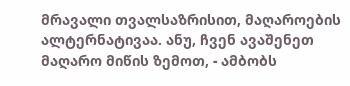მრავალი თვალსაზრისით, მაღაროების ალტერნატივაა. ანუ, ჩვენ ავაშენეთ მაღარო მიწის ზემოთ, - ამბობს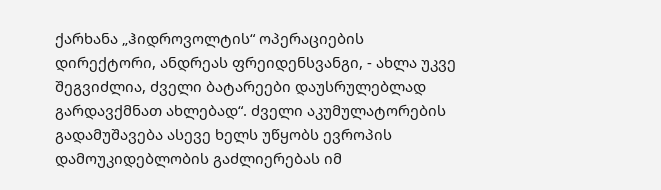ქარხანა „ჰიდროვოლტის“ ოპერაციების დირექტორი, ანდრეას ფრეიდენსვანგი, - ახლა უკვე შეგვიძლია, ძველი ბატარეები დაუსრულებლად გარდავქმნათ ახლებად“. ძველი აკუმულატორების გადამუშავება ასევე ხელს უწყობს ევროპის დამოუკიდებლობის გაძლიერებას იმ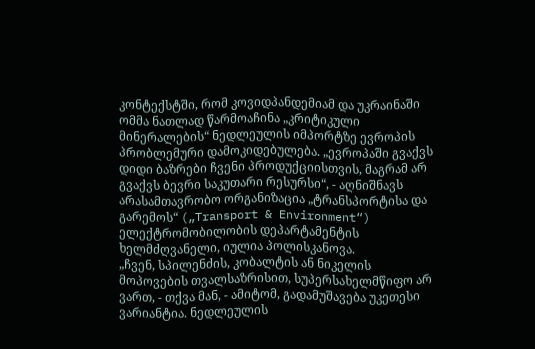კონტექსტში, რომ კოვიდპანდემიამ და უკრაინაში ომმა ნათლად წარმოაჩინა „კრიტიკული მინერალების“ ნედლეულის იმპორტზე ევროპის პრობლემური დამოკიდებულება. „ევროპაში გვაქვს დიდი ბაზრები ჩვენი პროდუქციისთვის, მაგრამ არ გვაქვს ბევრი საკუთარი რესურსი“, - აღნიშნავს არასამთავრობო ორგანიზაცია „ტრანსპორტისა და გარემოს“ („Transport & Environment“) ელექტრომობილობის დეპარტამენტის ხელმძღვანელი, იულია პოლისკანოვა.
„ჩვენ, სპილენძის, კობალტის ან ნიკელის მოპოვების თვალსაზრისით, სუპერსახელმწიფო არ ვართ, - თქვა მან, - ამიტომ, გადამუშავება უკეთესი ვარიანტია. ნედლეულის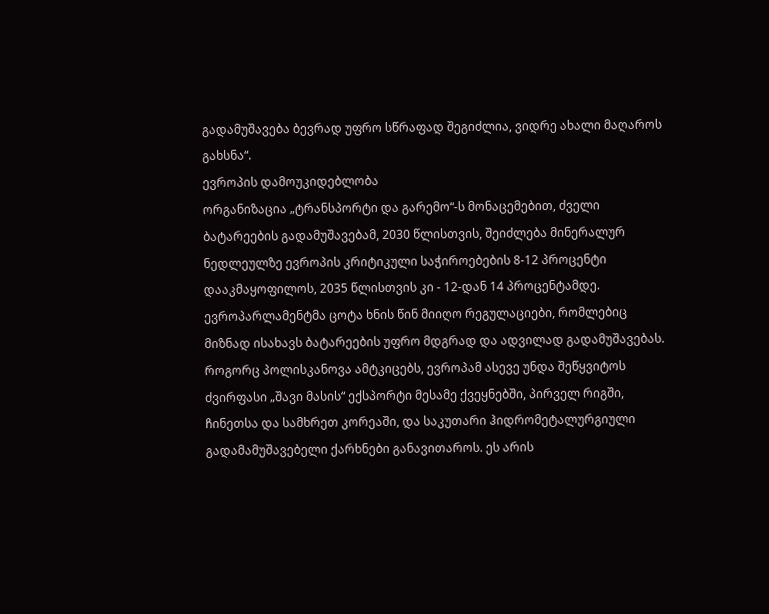გადამუშავება ბევრად უფრო სწრაფად შეგიძლია, ვიდრე ახალი მაღაროს გახსნა“.
ევროპის დამოუკიდებლობა
ორგანიზაცია „ტრანსპორტი და გარემო“-ს მონაცემებით, ძველი ბატარეების გადამუშავებამ, 2030 წლისთვის, შეიძლება მინერალურ ნედლეულზე ევროპის კრიტიკული საჭიროებების 8-12 პროცენტი დააკმაყოფილოს, 2035 წლისთვის კი - 12-დან 14 პროცენტამდე. ევროპარლამენტმა ცოტა ხნის წინ მიიღო რეგულაციები, რომლებიც მიზნად ისახავს ბატარეების უფრო მდგრად და ადვილად გადამუშავებას. როგორც პოლისკანოვა ამტკიცებს, ევროპამ ასევე უნდა შეწყვიტოს ძვირფასი „შავი მასის“ ექსპორტი მესამე ქვეყნებში, პირველ რიგში, ჩინეთსა და სამხრეთ კორეაში, და საკუთარი ჰიდრომეტალურგიული გადამამუშავებელი ქარხნები განავითაროს. ეს არის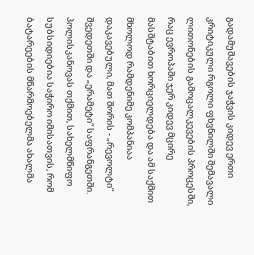გადამუშავების ჯაჭვის კიდევ ერთი კრიტიკული რგოლი ფხვნილში შემავალი ლითონების გამოცალკევების პროცესში, რაც ევროპაში ჯერ კიდევ მცირე მასშტაბით ხორციელდება და ამ საქმით მხოლოდ რამდენიმე კომპანიაა დაკავებული, მათ შორის - „რევოლტი“ შვედეთში და „ერამეტი“ საფრანგეთში.
პოლისკანოვას თქმით, სახელმწიფო სუბსიდიებია საჭირო იმისათვის, რომ ბატარეების მწარმოებელმა ახალმა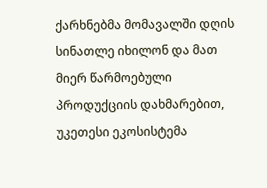ქარხნებმა მომავალში დღის სინათლე იხილონ და მათ მიერ წარმოებული პროდუქციის დახმარებით, უკეთესი ეკოსისტემა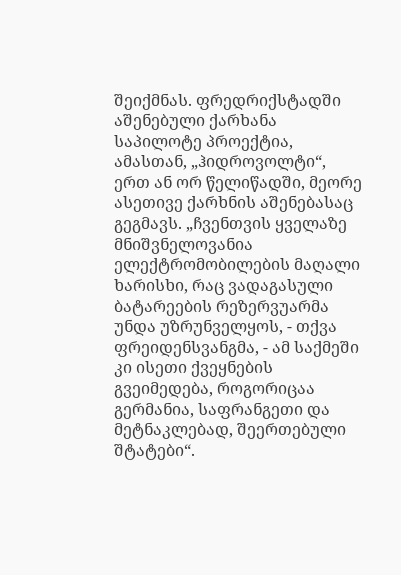შეიქმნას. ფრედრიქსტადში აშენებული ქარხანა საპილოტე პროექტია, ამასთან, „ჰიდროვოლტი“, ერთ ან ორ წელიწადში, მეორე ასეთივე ქარხნის აშენებასაც გეგმავს. „ჩვენთვის ყველაზე მნიშვნელოვანია ელექტრომობილების მაღალი ხარისხი, რაც ვადაგასული ბატარეების რეზერვუარმა უნდა უზრუნველყოს, - თქვა ფრეიდენსვანგმა, - ამ საქმეში კი ისეთი ქვეყნების გვეიმედება, როგორიცაა გერმანია, საფრანგეთი და მეტნაკლებად, შეერთებული შტატები“.